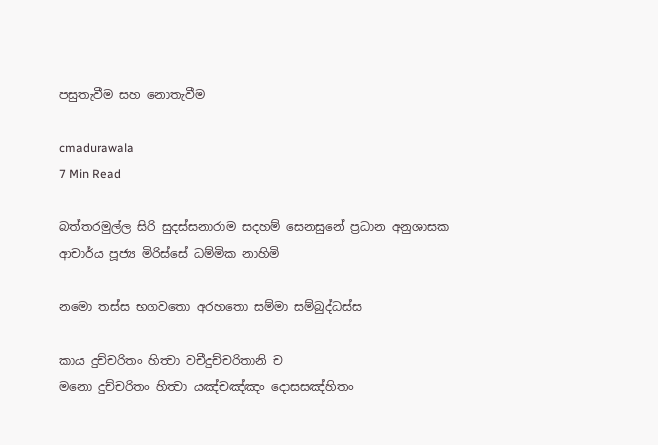පසුතැවීම සහ නොතැවීම

cmadurawala
7 Min Read

බත්තරමුල්ල සිරි සුදස්සනාරාම සදහම් සෙනසුනේ ප්‍රධාන අනුශාසක ආචාර්ය පූජ්‍ය මිරිස්සේ ධම්මික නාහිමි

නමො තස්ස භගවතො අරහතො සම්මා සම්බුද්ධස්ස

කාය දුච්චරිතං හිත්‍වා වචීදුච්චරිතානි ච
මනො දුච්චරිතං හිත්‍වා යඤ්චඤ්ඤං දොසසඤ්හිතං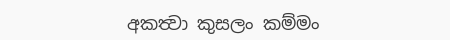අකත්‍වා කුසලං කම්මං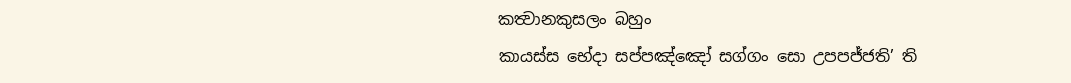කත්‍වානකුසලං බහුං
කායස්ස භේදා සප්පඤ්ඤෝ සග්ගං සො උපපජ්ජති’ ති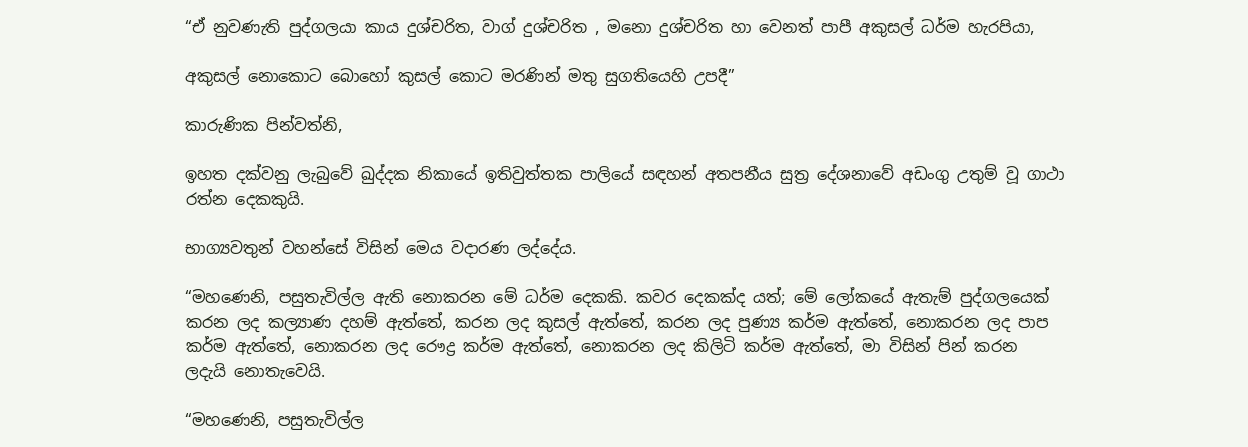“ඒ නුවණැති පුද්ගලයා කාය දුශ්චරිත, වාග් දුශ්චරිත , මනො දුශ්චරිත හා වෙනත් පාපී අකුසල් ධර්ම හැරපියා,

අකුසල් නොකොට බොහෝ කුසල් කොට මරණින් මතු සුගතියෙහි උපදී”

කාරුණික පින්වත්නි,

ඉහත දක්වනු ලැබුවේ ඛුද්දක නිකායේ ඉතිවුත්තක පාලියේ සඳහන් අතපනීය සුත්‍ර දේශනාවේ අඩංගු උතුම් වූ ගාථා රත්න දෙකකුයි.

භාග්‍යවතුන් වහන්සේ විසින් මෙය වදාරණ ලද්දේය.

“මහණෙනි, පසුතැවිල්ල ඇති නොකරන මේ ධර්ම දෙකකි. කවර දෙකක්ද යත්; මේ ලෝකයේ ඇතැම් පුද්ගලයෙක් කරන ලද කල්‍යාණ දහම් ඇත්තේ, කරන ලද කුසල් ඇත්තේ, කරන ලද පුණ්‍ය කර්ම ඇත්තේ, නොකරන ලද පාප කර්ම ඇත්තේ, නොකරන ලද රෞද්‍ර කර්ම ඇත්තේ, නොකරන ලද කිලිටි කර්ම ඇත්තේ, මා විසින් පින් කරන ලදැයි නොතැවෙයි.

“මහණෙනි, පසුතැවිල්ල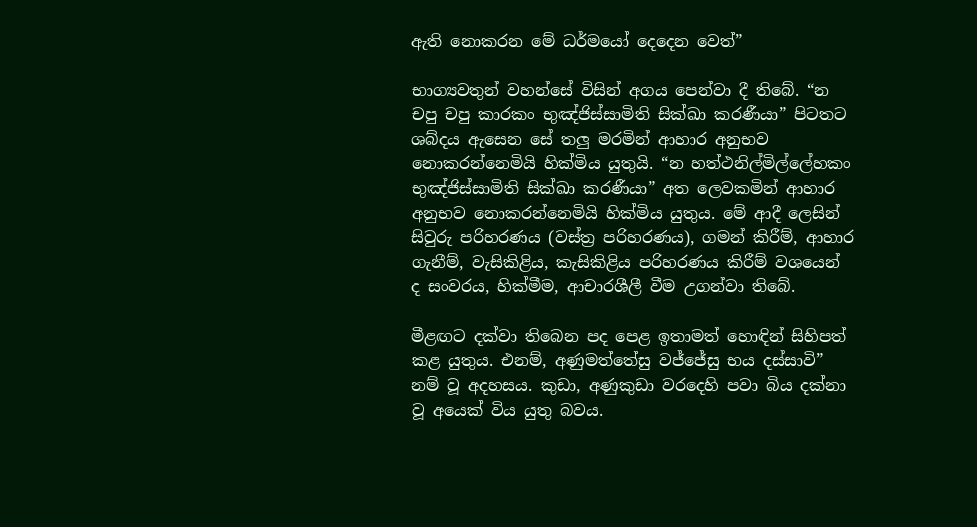ඇති නොකරන මේ ධර්මයෝ දෙදෙන වෙත්”

භාග්‍යවතුන් වහන්සේ විසින් අගය පෙන්වා දී තිබේ. “න චපු චපු කාරකං භුඤ්ජිස්සාමිති සික්ඛා කරණීයා” පිටතට ශබ්දය ඇසෙන සේ තලු මරමින් ආහාර අනුභව නොකරන්නෙමියි හික්මිය යුතුයි. “න හත්ථනිල්මිල්ලේහකං භුඤ්ජිස්සාමිති සික්ඛා කරණීයා” අත ලෙවකමින් ආහාර අනුභව නොකරන්නෙමියි හික්මිය යුතුය. මේ ආදී ලෙසින් සිවුරු පරිහරණය (වස්ත්‍ර පරිහරණය), ගමන් කිරීම්, ආහාර ගැනීම්, වැසිකිළිය, කැසිකිළිය පරිහරණය කිරීම් වශයෙන් ද සංවරය, හික්මීම, ආචාරශීලී වීම උගන්වා තිබේ.

මීළඟට දක්වා තිබෙන පද පෙළ ඉතාමත් හොඳින් සිහිපත් කළ යුතුය. එනම්, අණුමත්තේසු වජ්ජේසු භය දස්සාවි” නම් වූ අදහසය. කුඩා, අණුකුඩා වරදෙහි පවා බිය දක්නා වූ අයෙක් විය යුතු බවය.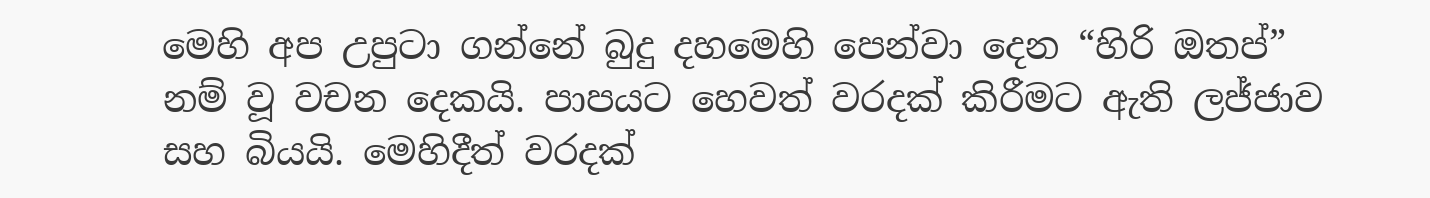මෙහි අප උපුටා ගන්නේ බුදු දහමෙහි පෙන්වා දෙන “හිරි ඔතප්” නම් වූ වචන දෙකයි. පාපයට හෙවත් වරදක් කිරීමට ඇති ලජ්ජාව සහ බියයි. මෙහිදීත් වරදක්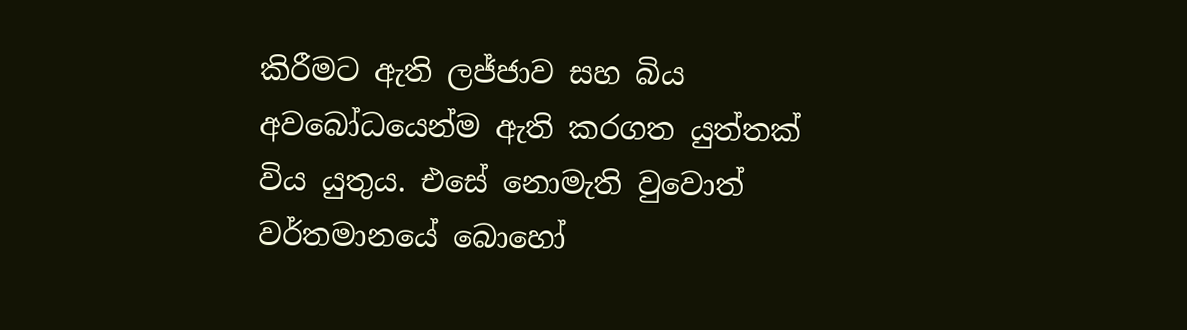කිරීමට ඇති ලජ්ජාව සහ බිය අවබෝධයෙන්ම ඇති කරගත යුත්තක් විය යුතුය. එසේ නොමැති වුවොත් වර්තමානයේ බොහෝ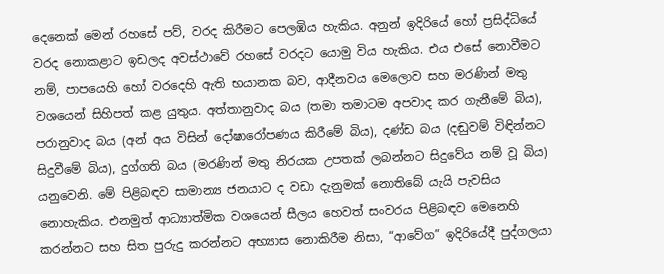දෙනෙක් මෙන් රහසේ පව්, වරද කිරීමට පෙලඹිය හැකිය. අනුන් ඉදිරියේ හෝ ප්‍රසිද්ධියේ වරද නොකළාට ඉඩලද අවස්ථාවේ රහසේ වරදට යොමු විය හැකිය. එය එසේ නොවීමට නම්, පාපයෙහි හෝ වරදෙහි ඇති භයානක බව, ආදීනවය මෙලොව සහ මරණින් මතු වශයෙන් සිහිපත් කළ යුතුය. අත්තානුවාද බය (තමා තමාටම අපවාද කර ගැනීමේ බිය), පරානුවාද බය (අන් අය විසින් දෝෂාරෝපණය කිරීමේ බිය), දණ්ඩ බය (දඬුවම් විඳින්නට සිදුවීමේ බිය), දුග්ගති බය (මරණින් මතු නිරයක උපතක් ලබන්නට සිදුවේය නම් වූ බිය) යනුවෙනි. මේ පිළිබඳව සාමාන්‍ය ජනයාට ද වඩා දැනුමක් නොතිබේ යැයි පැවසිය නොහැකිය. එනමුත් ආධ්‍යාත්මික වශයෙන් සීලය හෙවත් සංවරය පිළිබඳව මෙනෙහි කරන්නට සහ සිත පුරුදු කරන්නට අභ්‍යාස නොකිරීම නිසා, “ආවේග” ඉදිරියේදී පුද්ගලයා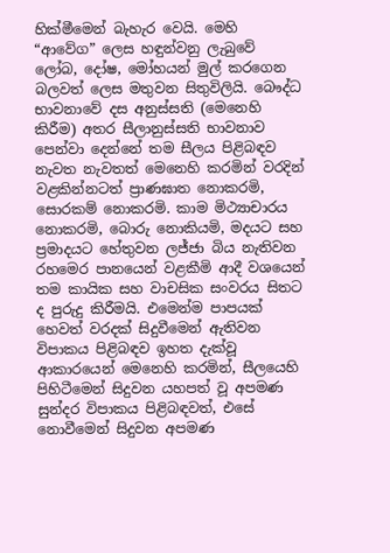හික්මීමෙන් බැහැර වෙයි. මෙහි “ආවේග” ලෙස හඳුන්වනු ලැබුවේ ලෝබ, දෝෂ, මෝහයන් මුල් කරගෙන බලවත් ලෙස මතුවන සිතුවිලියි. බෞද්ධ භාවනාවේ දස අනුස්සති (මෙනෙහි කිරීම) අතර සීලානුස්සති භාවනාව පෙන්වා දෙන්නේ තම සීලය පිළිබඳව නැවත නැවතත් මෙනෙහි කරමින් වරදින් වළකින්නටත් ප්‍රාණඝාත නොකරමි, සොරකම් නොකරමි. කාම මිථ්‍යාචාරය නොකරමි, බොරු නොකියමි, මදයට සහ ප්‍රමාදයට හේතුවන ලජ්ජා බිය නැතිවන රහමෙර පානයෙන් වළකීමි ආදී වශයෙන් තම කායික සහ වාචසික සංවරය සිතට ද පුරුදු කිරීමයි. එමෙන්ම පාපයක් හෙවත් වරදක් සිදුවීමෙන් ඇතිවන විපාකය පිළිබඳව ඉහත දැක්වූ ආකාරයෙන් මෙනෙහි කරමින්, සීලයෙහි පිහිටීමෙන් සිදුවන යහපත් වූ අපමණ සුන්දර විපාකය පිළිබඳවත්, එසේ නොවීමෙන් සිදුවන අපමණ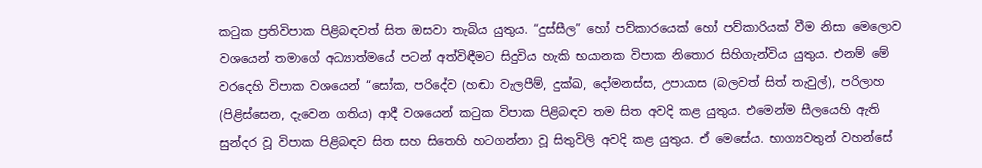කටුක ප්‍රතිවිපාක පිළිබඳවත් සිත ඔසවා තැබිය යුතුය. “දුස්සීල” හෝ පව්කාරයෙක් හෝ පව්කාරියක් වීම නිසා මෙලොව වශයෙන් තමාගේ අධ්‍යාත්මයේ පටන් අත්විඳීමට සිදුවිය හැකි භයානක විපාක නිතොර සිහිගැන්විය යුතුය. එනම් මේ වරදෙහි විපාක වශයෙන් “සෝක, පරිදේව (හඬා වැලපීම්, දුක්ඛ, දෝමනස්ස, උපායාස (බලවත් සිත් තැවුල්), පරිලාහ (පිළිස්සෙන, දැවෙන ගතිය) ආදී වශයෙන් කටුක විපාක පිළිබඳව තම සිත අවදි කළ යුතුය. එමෙන්ම සීලයෙහි ඇති සුන්දර වූ විපාක පිළිබඳව සිත සහ සිතෙහි හටගන්නා වූ සිතුවිලි අවදි කළ යුතුය. ඒ මෙසේය. භාග්‍යවතුන් වහන්සේ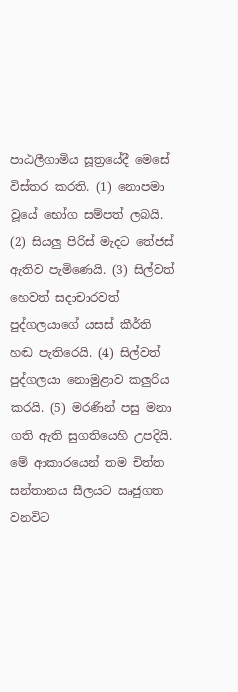පාඨලීගාමිය සූත්‍රයේදී මෙසේ විස්තර කරති. (1) නොපමා වූයේ භෝග සම්පත් ලබයි. (2) සියලු පිරිස් මැදට තේජස් ඇතිව පැමිණෙයි. (3) සිල්වත් හෙවත් සදාචාරවත් පුද්ගලයාගේ යසස් කීර්ති හඬ පැතිරෙයි. (4) සිල්වත් පුද්ගලයා නොමුළාව කලුරිය කරයි. (5) මරණින් පසු මනා ගති ඇති සුගතියෙහි උපදියි. මේ ආකාරයෙන් තම චිත්ත සන්තානය සීලයට ඍජුගත වනවිට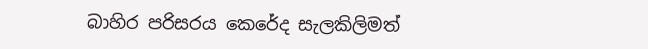බාහිර පරිසරය කෙරේද සැලකිලිමත්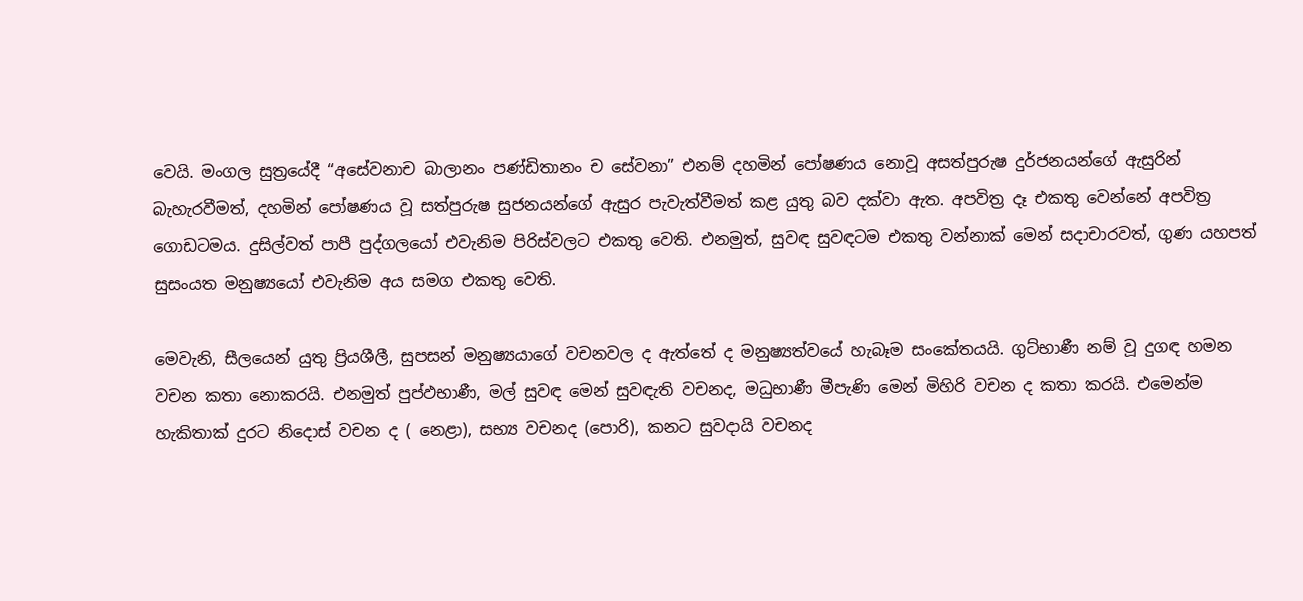වෙයි. මංගල සුත්‍රයේදී “අසේවනාච බාලානං පණ්ඩිතානං ච සේවනා” එනම් දහමින් පෝෂණය නොවූ අසත්පුරුෂ දුර්ජනයන්ගේ ඇසුරින් බැහැරවීමත්, දහමින් පෝෂණය වූ සත්පුරුෂ සුජනයන්ගේ ඇසුර පැවැත්වීමත් කළ යුතු බව දක්වා ඇත. අපවිත්‍ර දෑ එකතු වෙන්නේ අපවිත්‍ර ගොඩටමය. දුසිල්වත් පාපී පුද්ගලයෝ එවැනිම පිරිස්වලට එකතු වෙති. එනමුත්, සුවඳ සුවඳටම එකතු වන්නාක් මෙන් සදාචාරවත්, ගුණ යහපත් සුසංයත මනුෂ්‍යයෝ එවැනිම අය සමග එකතු වෙති.

මෙවැනි, සීලයෙන් යුතු ප්‍රියශීලී, සුපසන් මනුෂ්‍යයාගේ වචනවල ද ඇත්තේ ද මනුෂ්‍යත්වයේ හැබෑම සංකේතයයි. ගුට්භාණී නම් වූ දුගඳ හමන වචන කතා නොකරයි. එනමුත් පුප්ඵභාණී, මල් සුවඳ මෙන් සුවඳැති වචනද, මධුභාණී මීපැණි මෙන් මිහිරි වචන ද කතා කරයි. එමෙන්ම හැකිතාක් දුරට නිදොස් වචන ද ( නෙළා), සභ්‍ය වචනද (පොරි), කනට සුවදායි වචනද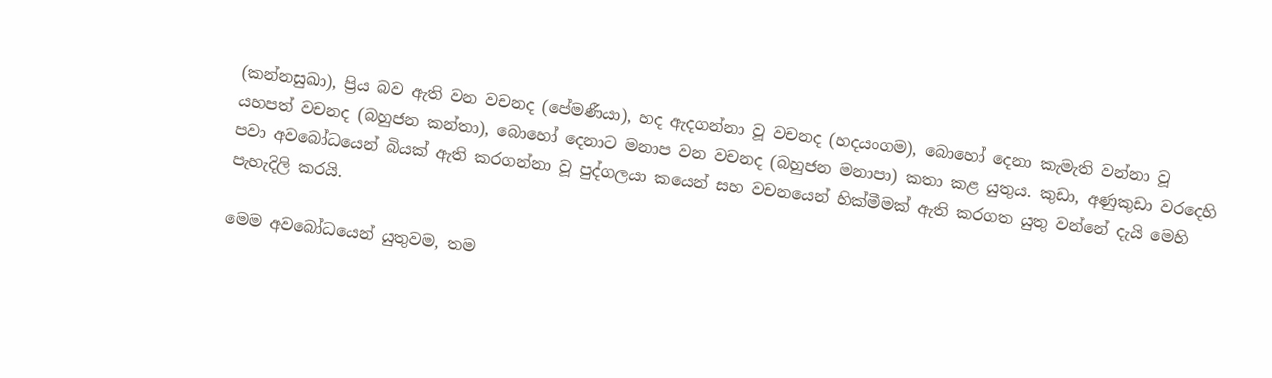(කන්නසුඛා), ප්‍රිය බව ඇති වන වචනද (පේමණීයා), හද ඇදගන්නා වූ වචනද (හදයංගම), බොහෝ දෙනා කැමැති වන්නා වූ යහපත් වචනද (බහුජන කන්තා), බොහෝ දෙනාට මනාප වන වචනද (බහුජන මනාපා) කතා කළ යුතුය. කුඩා, අණුකුඩා වරදෙහි පවා අවබෝධයෙන් බියක් ඇති කරගන්නා වූ පුද්ගලයා කයෙන් සහ වචනයෙන් හික්මීමක් ඇති කරගත යුතු වන්නේ දැයි මෙහි පැහැදිලි කරයි.

මෙම අවබෝධයෙන් යුතුවම, තම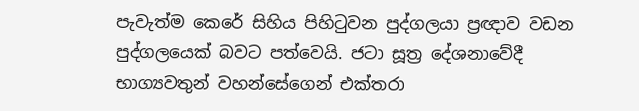පැවැත්ම කෙරේ සිහිය පිහිටුවන පුද්ගලයා ප්‍රඥාව වඩන පුද්ගලයෙක් බවට පත්වෙයි. ජටා සූත්‍ර දේශනාවේදී භාග්‍යවතුන් වහන්සේගෙන් එක්තරා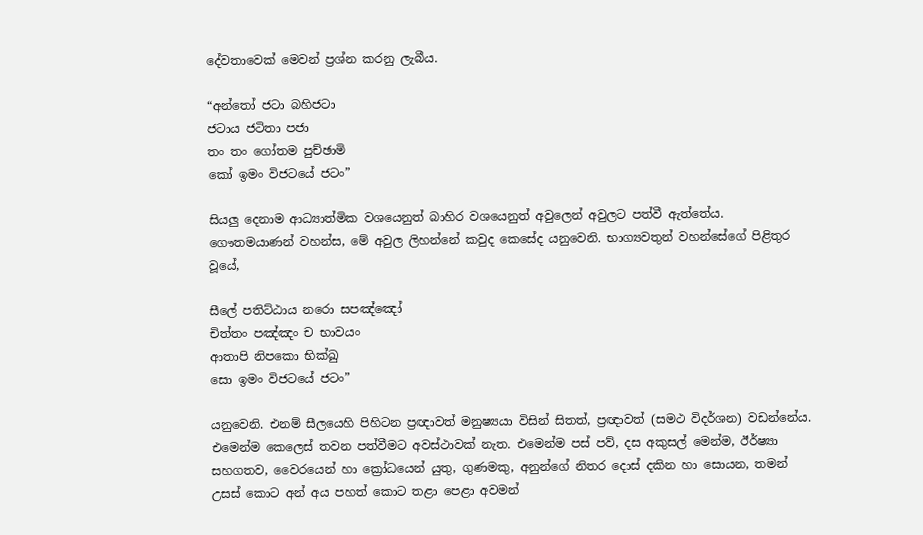දේවතාවෙක් මෙවන් ප්‍රශ්න කරනු ලැබීය.

“අන්තෝ ජටා බහිජටා
ජටාය ජටිතා පජා
තං තං ගෝතම පුච්ඡාමි
කෝ ඉමං විජටයේ ජටං”

සියලු දෙනාම ආධ්‍යාත්මික වශයෙනුත් බාහිර වශයෙනුත් අවුලෙන් අවුලට පත්වී ඇත්තේය. ගෞතමයාණන් වහන්ස, මේ අවුල ලිහන්නේ කවුද කෙසේද යනුවෙනි. භාග්‍යවතුන් වහන්සේගේ පිළිතුර වූයේ,

සීලේ පතිට්ඨාය නරො සපඤ්ඤෝ
චිත්තං පඤ්ඤං ච භාවයං
ආතාපි නිපකො භික්ඛු
සො ඉමං විජටයේ ජටං”

යනුවෙනි. එනම් සීලයෙහි පිහිටන ප්‍රඥාවත් මනුෂ්‍යයා විසින් සිතත්, ප්‍රඥාවත් (සමථ විදර්ශන) වඩන්නේය. එමෙන්ම කෙලෙස් තවන පත්වීමට අවස්ථාවක් නැත. එමෙන්ම පස් පව්, දස අකුසල් මෙන්ම, ඊර්ෂ්‍යා සහගතව, වෛරයෙන් හා ක්‍රෝධයෙන් යුතු, ගුණමකු, අනුන්ගේ නිතර දොස් දකින හා සොයන, තමන් උසස් කොට අන් අය පහත් කොට තළා පෙළා අවමන්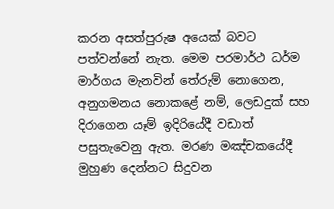කරන අසත්පුරුෂ අයෙක් බවට පත්වන්නේ නැත. මෙම පරමාර්ථ ධර්ම මාර්ගය මැනවින් තේරුම් නොගෙන, අනුගමනය නොකළේ නම්, ලෙඩදුක් සහ දිරාගෙන යෑම් ඉදිරියේදී වඩාත් පසුතැවෙනු ඇත. මරණ මඤ්චකයේදී මුහුණ දෙන්නට සිදුවන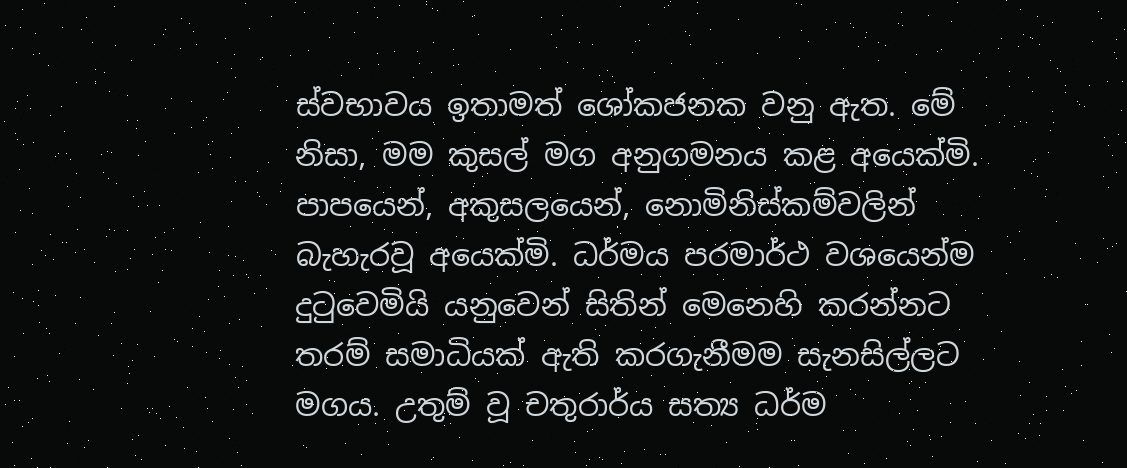ස්වභාවය ඉතාමත් ශෝකජනක වනු ඇත. මේ නිසා, මම කුසල් මග අනුගමනය කළ අයෙක්මි. පාපයෙන්, අකුසලයෙන්, නොමිනිස්කම්වලින් බැහැරවූ අයෙක්මි. ධර්මය පරමාර්ථ වශයෙන්ම දුටුවෙමියි යනුවෙන් සිතින් මෙනෙහි කරන්නට තරම් සමාධියක් ඇති කරගැනීමම සැනසිල්ලට මගය. උතුම් වූ චතුරාර්ය සත්‍ය ධර්ම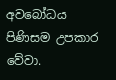අවබෝධය පිණිසම උපකාර වේවා.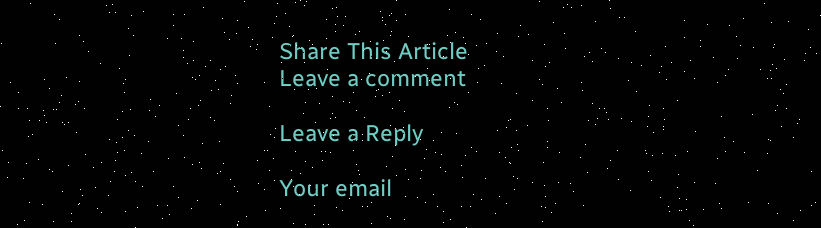Share This Article
Leave a comment

Leave a Reply

Your email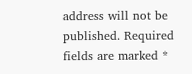address will not be published. Required fields are marked *